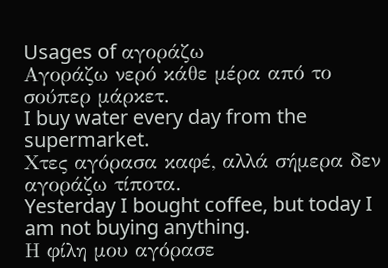Usages of αγοράζω
Αγοράζω νερό κάθε μέρα από το σούπερ μάρκετ.
I buy water every day from the supermarket.
Χτες αγόρασα καφέ, αλλά σήμερα δεν αγοράζω τίποτα.
Yesterday I bought coffee, but today I am not buying anything.
Η φίλη μου αγόρασε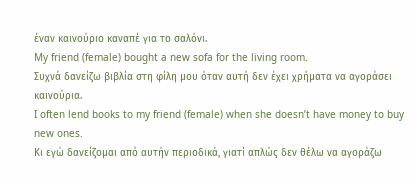έναν καινούριο καναπέ για το σαλόνι.
My friend (female) bought a new sofa for the living room.
Συχνά δανείζω βιβλία στη φίλη μου όταν αυτή δεν έχει χρήματα να αγοράσει καινούρια.
I often lend books to my friend (female) when she doesn’t have money to buy new ones.
Κι εγώ δανείζομαι από αυτήν περιοδικά, γιατί απλώς δεν θέλω να αγοράζω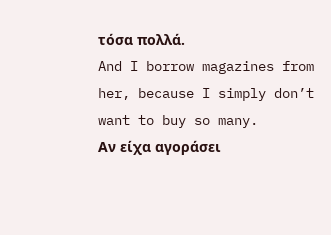τόσα πολλά.
And I borrow magazines from her, because I simply don’t want to buy so many.
Αν είχα αγοράσει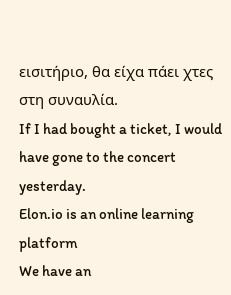εισιτήριο, θα είχα πάει χτες στη συναυλία.
If I had bought a ticket, I would have gone to the concert yesterday.
Elon.io is an online learning platform
We have an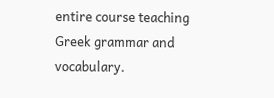entire course teaching Greek grammar and vocabulary.